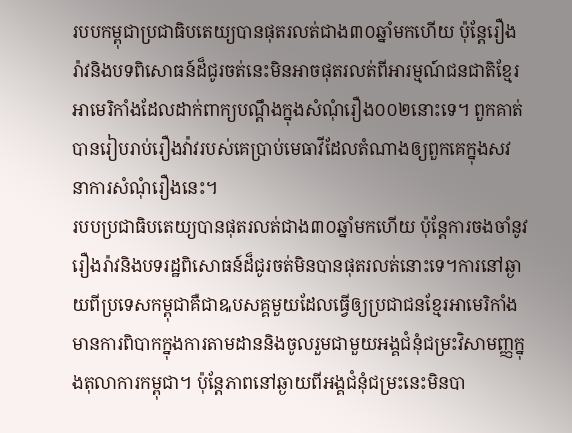របបកម្ពុជាប្រជាធិបតេយ្យបានផុតរលត់ជាង៣០ឆ្នាំមកហើយ ប៉ុន្តែរឿងរ៉ាវនិងបទពិសោធន៍ដ៏ជូរចត់នេះមិនអាចផុតរលត់ពីអារម្មណ៍ជនជាតិខ្មែរអាមេរិកាំងដែលដាក់ពាក្យបណ្តឹងក្នុងសំណុំរឿង០០២នោះទេ។ ពួកគាត់បានរៀបរាប់រឿងវ៉ាវរបស់គេប្រាប់មេធាវីដែលតំណាងឲ្យពួកគេក្នុងសវនាការសំណុំរឿងនេះ។
របបប្រជាធិបតេយ្យបានផុតរលត់ជាង៣០ឆ្នាំមកហើយ ប៉ុន្តែការចងចាំនូវរឿងរ៉ាវនិងបទរដ្ឋពិសោធន៍ដ៏ជូរចត់មិនបានផុតរលត់នោះទេ។ការនៅឆ្ងាយពីប្រទេសកម្ពុជាគឺជាឩបសគ្គមួយដែលធ្វើឲ្យប្រជាជនខ្មែរអាមេរិកាំងមានការពិបាកក្នុងការតាមដាននិងចូលរួមជាមួយអង្គជំនុំជម្រះវិសាមញ្ញក្នុងតុលាការកម្ពុជា។ ប៉ុន្តែភាពនៅឆ្ងាយពីអង្គជំនុំជម្រះនេះមិនបា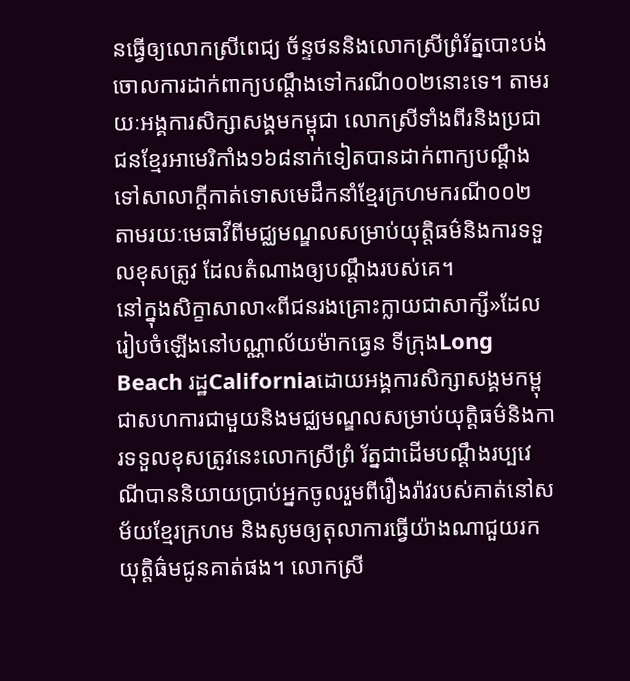នធ្វើឲ្យលោកស្រីពេជ្យ ច័ន្ទថននិងលោកស្រីព្រំរ័ត្នបោះបង់ចោលការដាក់ពាក្យបណ្តឹងទៅករណី០០២នោះទេ។ តាមរយៈអង្គការសិក្សាសង្គមកម្ពុជា លោកស្រីទាំងពីរនិងប្រជាជនខ្មែរអាមេរិកាំង១៦៨នាក់ទៀតបានដាក់ពាក្យបណ្តឹងទៅសាលាក្តីកាត់ទោសមេដឹកនាំខ្មែរក្រហមករណី០០២ តាមរយៈមេធាវីពីមជ្ឈមណ្ឌលសម្រាប់យុត្តិធម៌និងការទទួលខុសត្រូវ ដែលតំណាងឲ្យបណ្តឹងរបស់គេ។
នៅក្នុងសិក្ខាសាលា«ពីជនរងគ្រោះក្លាយជាសាក្សី»ដែលរៀបចំឡើងនៅបណ្ណាល័យម៉ាកធ្វេន ទីក្រុងLong Beach រដ្ឋCaliforniaដោយអង្គការសិក្សាសង្គមកម្ពុជាសហការជាមួយនិងមជ្ឈមណ្ឌលសម្រាប់យុត្តិធម៌និងការទទួលខុសត្រូវនេះលោកស្រីព្រំ រ័ត្នជាដើមបណ្តឹងរប្បវេណីបាននិយាយប្រាប់អ្នកចូលរួមពីរឿងរ៉ាវរបស់គាត់នៅសម័យខ្មែរក្រហម និងសូមឲ្យតុលាការធ្វើយ៉ាងណាជួយរកយុត្តិធ៌មជូនគាត់ផង។ លោកស្រី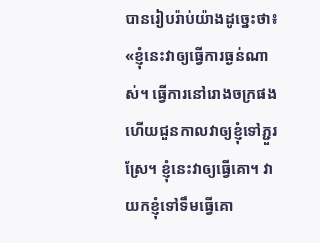បានរៀបរ៉ាប់យ៉ាងដូច្នេះថា៖
«ខ្ញុំនេះវាឲ្យធ្វើការធ្ងន់ណាស់។ ធ្វើការនៅរោងចក្រផងហើយជួនកាលវាឲ្យខ្ញុំទៅភ្ជួរស្រែ។ ខ្ញុំនេះវាឲ្យធ្វើគោ។ វាយកខ្ញុំទៅទឹមធ្វើគោ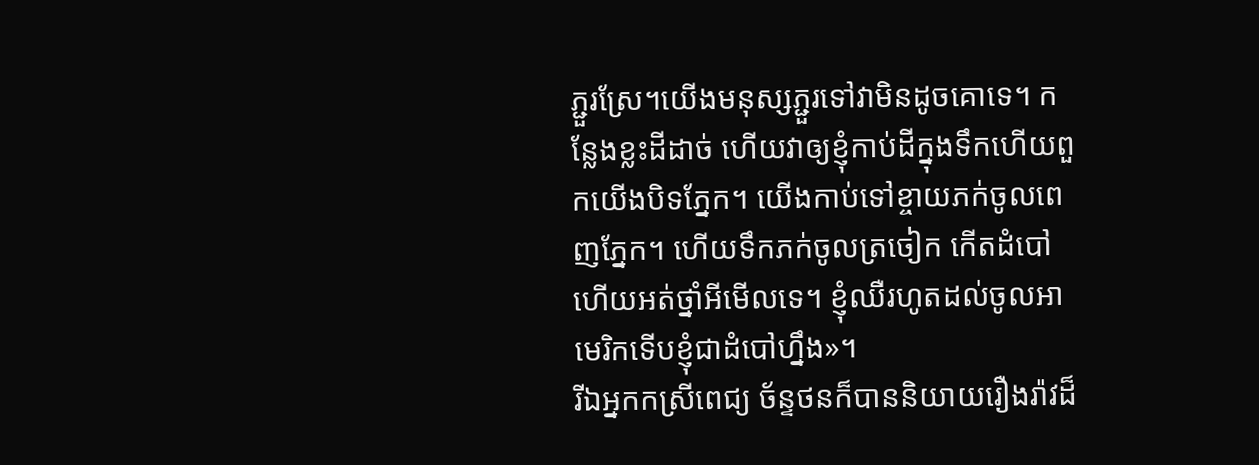ភ្ជួរស្រែ។យើងមនុស្សភ្ជួរទៅវាមិនដូចគោទេ។ កន្លែងខ្លះដីដាច់ ហើយវាឲ្យខ្ញុំកាប់ដីក្នុងទឹកហើយពួកយើងបិទភ្នែក។ យើងកាប់ទៅខ្ចាយភក់ចូលពេញភ្នែក។ ហើយទឹកភក់ចូលត្រចៀក កើតដំបៅ ហើយអត់ថ្នាំអីមើលទេ។ ខ្ញុំឈឺរហូតដល់ចូលអាមេរិកទើបខ្ញុំជាដំបៅហ្នឹង»។
រីឯអ្នកកស្រីពេជ្យ ច័ន្ទថនក៏បាននិយាយរឿងរ៉ាវដ៏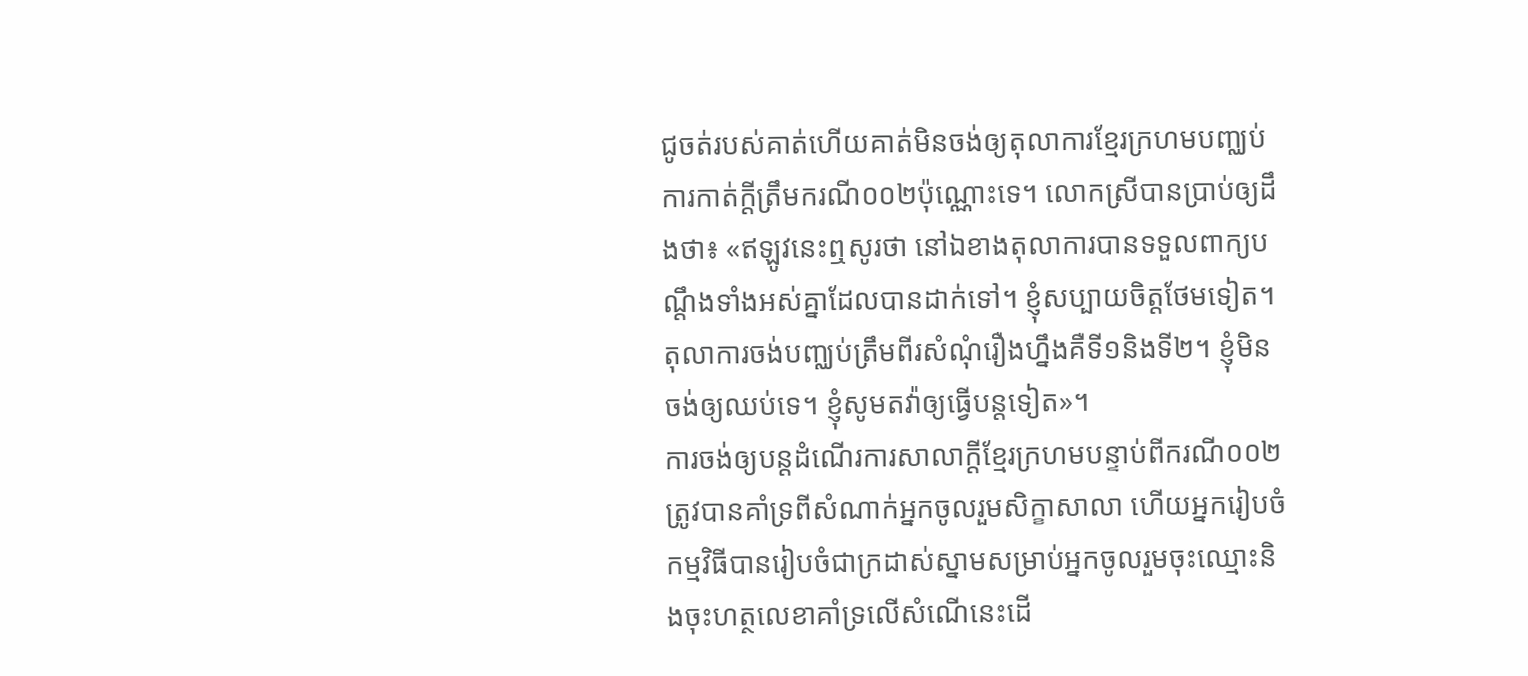ជូចត់របស់គាត់ហើយគាត់មិនចង់ឲ្យតុលាការខ្មែរក្រហមបញ្ឈប់ការកាត់ក្តីត្រឹមករណី០០២ប៉ុណ្ណោះទេ។ លោកស្រីបានប្រាប់ឲ្យដឹងថា៖ «ឥឡូវនេះឮសូរថា នៅឯខាងតុលាការបានទទួលពាក្យបណ្តឹងទាំងអស់គ្នាដែលបានដាក់ទៅ។ ខ្ញុំសប្បាយចិត្តថែមទៀត។ តុលាការចង់បញ្ឈប់ត្រឹមពីរសំណុំរឿងហ្នឹងគឺទី១និងទី២។ ខ្ញុំមិនចង់ឲ្យឈប់ទេ។ ខ្ញុំសូមតវ៉ាឲ្យធ្វើបន្តទៀត»។
ការចង់ឲ្យបន្តដំណើរការសាលាក្តីខ្មែរក្រហមបន្ទាប់ពីករណី០០២ត្រូវបានគាំទ្រពីសំណាក់អ្នកចូលរួមសិក្ខាសាលា ហើយអ្នករៀបចំកម្មវិធីបានរៀបចំជាក្រដាស់ស្នាមសម្រាប់អ្នកចូលរួមចុះឈ្មោះនិងចុះហត្ថលេខាគាំទ្រលើសំណើនេះដើ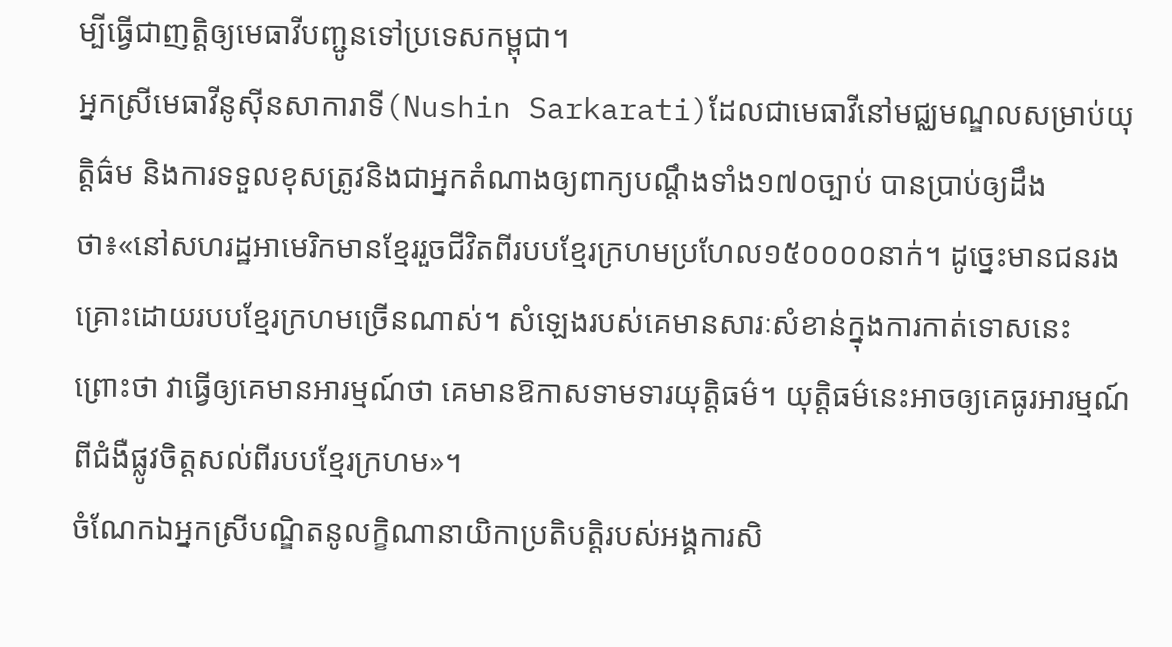ម្បីធ្វើជាញត្តិឲ្យមេធាវីបញ្ជូនទៅប្រទេសកម្ពុជា។
អ្នកស្រីមេធាវីនូស៊ីនសាការាទី(Nushin Sarkarati)ដែលជាមេធាវីនៅមជ្ឈមណ្ឌលសម្រាប់យុត្តិធ៌ម និងការទទួលខុសត្រូវនិងជាអ្នកតំណាងឲ្យពាក្យបណ្តឹងទាំង១៧០ច្បាប់ បានប្រាប់ឲ្យដឹងថា៖«នៅសហរដ្ឋអាមេរិកមានខ្មែររួចជីវិតពីរបបខ្មែរក្រហមប្រហែល១៥០០០០នាក់។ ដូច្នេះមានជនរងគ្រោះដោយរបបខ្មែរក្រហមច្រើនណាស់។ សំឡេងរបស់គេមានសារៈសំខាន់ក្នុងការកាត់ទោសនេះ ព្រោះថា វាធ្វើឲ្យគេមានអារម្មណ៍ថា គេមានឱកាសទាមទារយុត្តិធម៌។ យុត្តិធម៌នេះអាចឲ្យគេធូរអារម្មណ៍ពីជំងឺផ្លូវចិត្តសល់ពីរបបខ្មែរក្រហម»។
ចំណែកឯអ្នកស្រីបណ្ឌិតនូលក្ខិណានាយិកាប្រតិបត្តិរបស់អង្គការសិ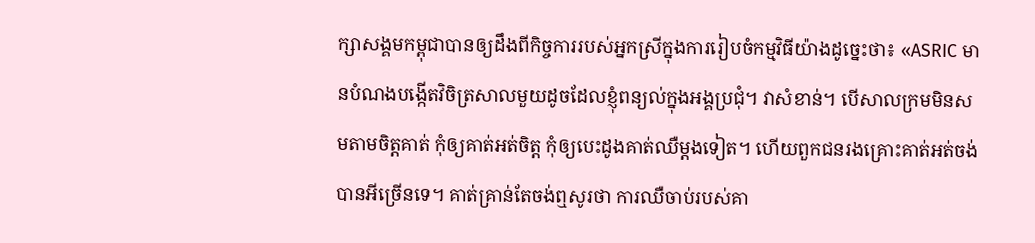ក្សាសង្គមកម្ពុជាបានឲ្យដឹងពីកិច្ចការរបស់អ្នកស្រីក្នុងការរៀបចំកម្មវិធីយ៉ាងដូច្នេះថា៖ «ASRIC មានបំណងបង្កើតវិចិត្រសាលមួយដូចដែលខ្ញុំពន្យល់ក្នុងអង្គប្រជុំ។ វាសំខាន់។ បើសាលក្រមមិនសមតាមចិត្តគាត់ កុំឲ្យគាត់អត់ចិត្ត កុំឲ្យបេះដូងគាត់ឈឺម្តងទៀត។ ហើយពួកជនរងគ្រោះគាត់អត់ចង់បានអីច្រើនទេ។ គាត់គ្រាន់តែចង់ឮសូរថា ការឈឺចាប់របស់គា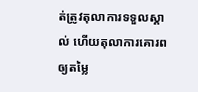ត់ត្រូវតុលាការទទួលស្គាល់ ហើយតុលាការគោរព ឲ្យតម្លៃ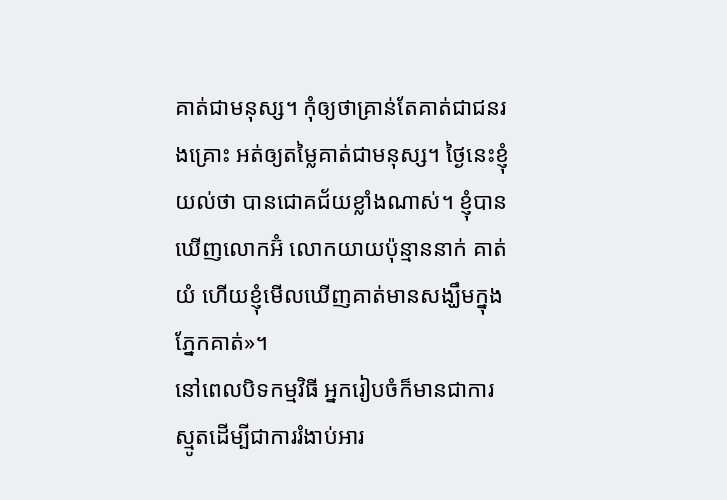គាត់ជាមនុស្ស។ កុំឲ្យថាគ្រាន់តែគាត់ជាជនរងគ្រោះ អត់ឲ្យតម្លៃគាត់ជាមនុស្ស។ ថ្ងៃនេះខ្ញុំយល់ថា បានជោគជ័យខ្លាំងណាស់។ ខ្ញុំបានឃើញលោកអ៊ំ លោកយាយប៉ុន្មាននាក់ គាត់យំ ហើយខ្ញុំមើលឃើញគាត់មានសង្ឃឹមក្នុងភ្នែកគាត់»។
នៅពេលបិទកម្មវិធី អ្នករៀបចំក៏មានជាការស្មូតដើម្បីជាការរំងាប់អារ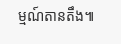ម្មណ៍តានតឹង៕